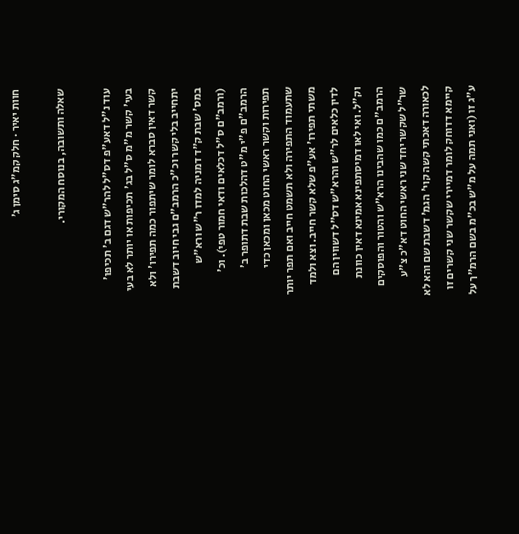חוות יאיר · חלק קמ״ג סימן ג׳

שאלה ותשובה, בנוסח המקורי.

עוד נ"ל דאע"פ דס"ל להר"ש דגם ב' תכיפו' בעי' קשר מ"מ ס"ל בג' תכיפות או יותר לא בעי קשר דאין סברא לומר שיתפור כמה תפירו' ולא יתחייב בלי קשר וכ"כ הרמב"ם גבי חיוב דשבת במס' שבת ק"ד דמניה למדו ר"ש ורא"ש (ורמב"ם ס"ל דכלאים ודאי חמור טפי). וכ' הרמב"ם פ"י מ"ט דהלכות שבת דתופר ב' תפירות וקשר ראשי החוט מכאן ומכאן כדי שתעמוד התפירה ולא תשמט חייב ואם תפר יותר משתי תפירו' אע"פ שלא קשר חייב. וצא ולמד לדין כלאים לר"ש והרא"ש דס"ל דשווין הם וק"ל. ואי לאו דמיסתפינא אמינא דאין כוונת הרמב"ם כמו שהבינו הרא"ש והטור והפוסקים שר"ל שקשר יחד שני ראשי החוט דא"כ צ"ע לכאורה דאכתי קשה קוי' הגמ' דשבת שם והא לא קיימא דדוחק לומר דמיירי שקשר שני קשרים זו ע"ג זו (ואני תמה על מ"ש בכ"מ בשם הרמ"ך על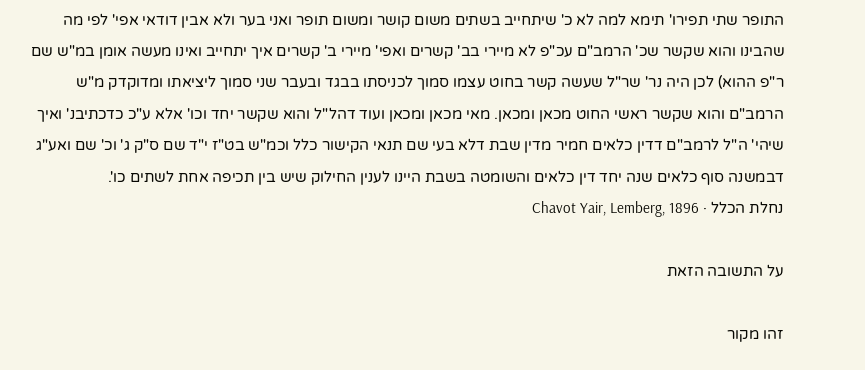התופר שתי תפירו' תימא למה לא כ' שיתחייב בשתים משום קושר ומשום תופר ואני בער ולא אבין דודאי אפי' לפי מה שהבינו והוא שקשר שכ' הרמב"ם עכ"פ לא מיירי בב' קשרים ואפי' מיירי ב' קשרים איך יתחייב ואינו מעשה אומן במ"ש שם ר"פ ההוא) לכן היה נר' שר"ל שעשה קשר בחוט עצמו סמוך לכניסתו בבגד ובעבר שני סמוך ליציאתו ומדוקדק מ"ש הרמב"ם והוא שקשר ראשי החוט מכאן ומכאן. מאי מכאן ומכאן ועוד דהל"ל והוא שקשר יחד וכו' אלא ע"כ כדכתיבנ' ואיך שיהי' ה"ל לרמב"ם דדין כלאים חמיר מדין שבת דלא בעי שם תנאי הקישור כלל וכמ"ש בט"ז י"ד שם ס"ק ג' וכ' שם ואע"ג דבמשנה סוף כלאים שנה יחד דין כלאים והשומטה בשבת היינו לענין החילוק שיש בין תכיפה אחת לשתים כו'.
נחלת הכלל · Chavot Yair, Lemberg, 1896

על התשובה הזאת

זהו מקור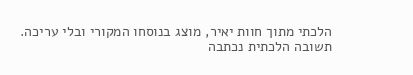הלכתי מתוך חוות יאיר, מוצג בנוסחו המקורי ובלי עריכה. תשובה הלכתית נכתבה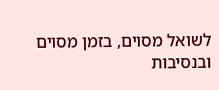לשואל מסוים, בזמן מסוים ובנסיבות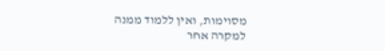מסוימות, ואין ללמוד ממנה למקרה אחר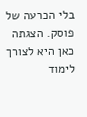בלי הכרעה של פוסק. הצגתה כאן היא לצורך לימוד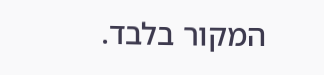המקור בלבד.